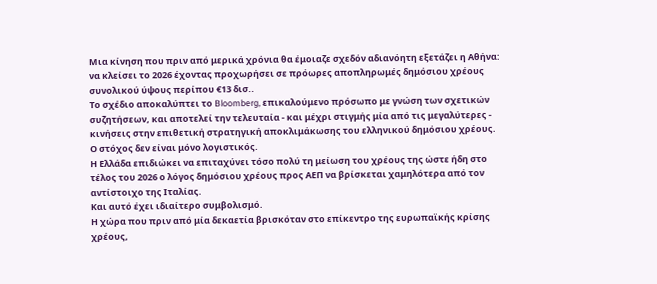Μια κίνηση που πριν από μερικά χρόνια θα έμοιαζε σχεδόν αδιανόητη εξετάζει η Αθήνα: να κλείσει το 2026 έχοντας προχωρήσει σε πρόωρες αποπληρωμές δημόσιου χρέους συνολικού ύψους περίπου €13 δισ..
Το σχέδιο αποκαλύπτει το Bloomberg, επικαλούμενο πρόσωπο με γνώση των σχετικών συζητήσεων, και αποτελεί την τελευταία - και μέχρι στιγμής μία από τις μεγαλύτερες - κινήσεις στην επιθετική στρατηγική αποκλιμάκωσης του ελληνικού δημόσιου χρέους.
Ο στόχος δεν είναι μόνο λογιστικός.
Η Ελλάδα επιδιώκει να επιταχύνει τόσο πολύ τη μείωση του χρέους της ώστε ήδη στο τέλος του 2026 ο λόγος δημόσιου χρέους προς ΑΕΠ να βρίσκεται χαμηλότερα από τον αντίστοιχο της Ιταλίας.
Και αυτό έχει ιδιαίτερο συμβολισμό.
Η χώρα που πριν από μία δεκαετία βρισκόταν στο επίκεντρο της ευρωπαϊκής κρίσης χρέους,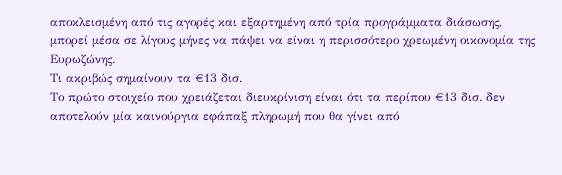αποκλεισμένη από τις αγορές και εξαρτημένη από τρία προγράμματα διάσωσης, μπορεί μέσα σε λίγους μήνες να πάψει να είναι η περισσότερο χρεωμένη οικονομία της Ευρωζώνης.
Τι ακριβώς σημαίνουν τα €13 δισ.
Το πρώτο στοιχείο που χρειάζεται διευκρίνιση είναι ότι τα περίπου €13 δισ. δεν αποτελούν μία καινούργια εφάπαξ πληρωμή που θα γίνει από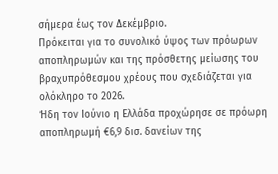σήμερα έως τον Δεκέμβριο.
Πρόκειται για το συνολικό ύψος των πρόωρων αποπληρωμών και της πρόσθετης μείωσης του βραχυπρόθεσμου χρέους που σχεδιάζεται για ολόκληρο το 2026.
Ήδη τον Ιούνιο η Ελλάδα προχώρησε σε πρόωρη αποπληρωμή €6,9 δισ. δανείων της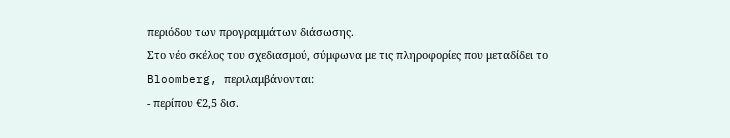περιόδου των προγραμμάτων διάσωσης.
Στο νέο σκέλος του σχεδιασμού, σύμφωνα με τις πληροφορίες που μεταδίδει το Bloomberg, περιλαμβάνονται:
- περίπου €2,5 δισ.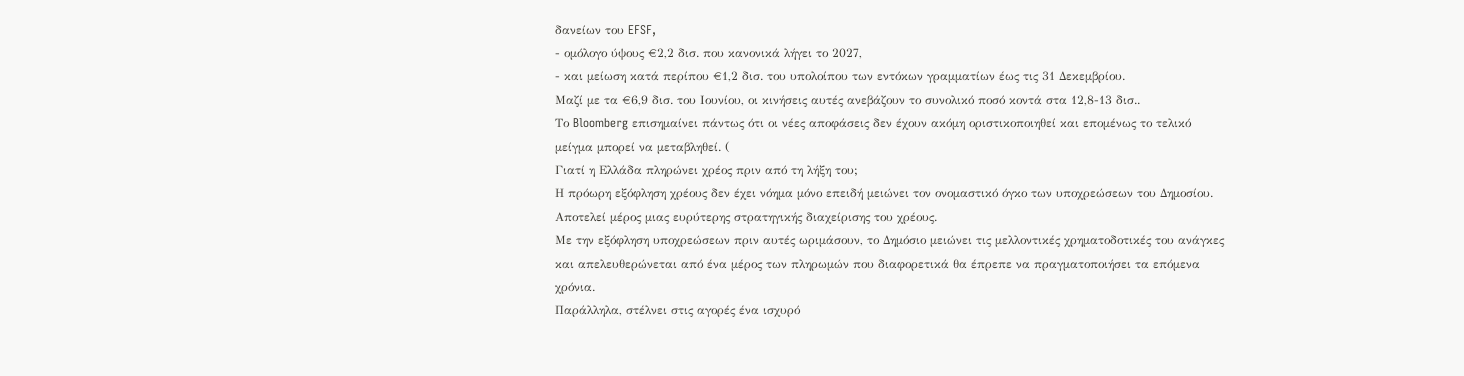δανείων του EFSF,
- ομόλογο ύψους €2,2 δισ. που κανονικά λήγει το 2027,
- και μείωση κατά περίπου €1,2 δισ. του υπολοίπου των εντόκων γραμματίων έως τις 31 Δεκεμβρίου.
Μαζί με τα €6,9 δισ. του Ιουνίου, οι κινήσεις αυτές ανεβάζουν το συνολικό ποσό κοντά στα 12,8-13 δισ..
Το Bloomberg επισημαίνει πάντως ότι οι νέες αποφάσεις δεν έχουν ακόμη οριστικοποιηθεί και επομένως το τελικό μείγμα μπορεί να μεταβληθεί. (
Γιατί η Ελλάδα πληρώνει χρέος πριν από τη λήξη του;
Η πρόωρη εξόφληση χρέους δεν έχει νόημα μόνο επειδή μειώνει τον ονομαστικό όγκο των υποχρεώσεων του Δημοσίου.
Αποτελεί μέρος μιας ευρύτερης στρατηγικής διαχείρισης του χρέους.
Με την εξόφληση υποχρεώσεων πριν αυτές ωριμάσουν, το Δημόσιο μειώνει τις μελλοντικές χρηματοδοτικές του ανάγκες και απελευθερώνεται από ένα μέρος των πληρωμών που διαφορετικά θα έπρεπε να πραγματοποιήσει τα επόμενα χρόνια.
Παράλληλα, στέλνει στις αγορές ένα ισχυρό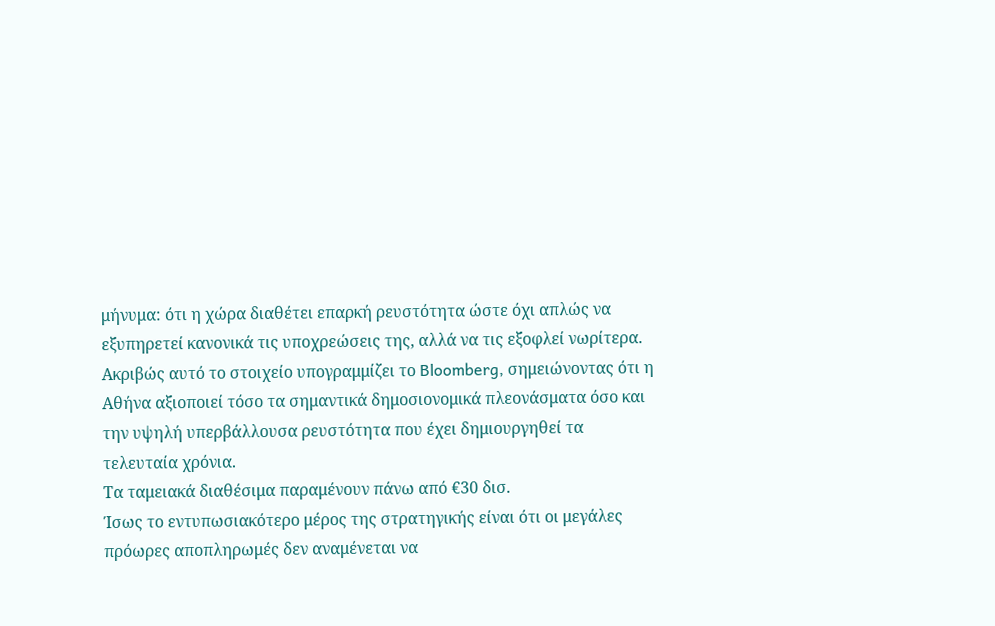μήνυμα: ότι η χώρα διαθέτει επαρκή ρευστότητα ώστε όχι απλώς να εξυπηρετεί κανονικά τις υποχρεώσεις της, αλλά να τις εξοφλεί νωρίτερα.
Ακριβώς αυτό το στοιχείο υπογραμμίζει το Bloomberg, σημειώνοντας ότι η Αθήνα αξιοποιεί τόσο τα σημαντικά δημοσιονομικά πλεονάσματα όσο και την υψηλή υπερβάλλουσα ρευστότητα που έχει δημιουργηθεί τα τελευταία χρόνια.
Τα ταμειακά διαθέσιμα παραμένουν πάνω από €30 δισ.
Ίσως το εντυπωσιακότερο μέρος της στρατηγικής είναι ότι οι μεγάλες πρόωρες αποπληρωμές δεν αναμένεται να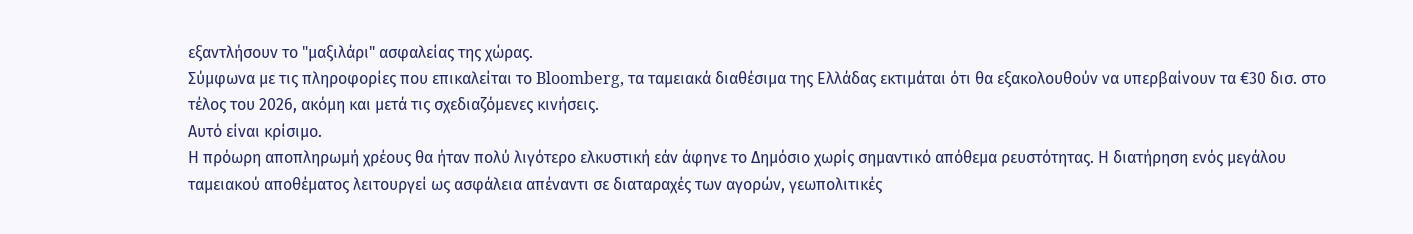εξαντλήσουν το "μαξιλάρι" ασφαλείας της χώρας.
Σύμφωνα με τις πληροφορίες που επικαλείται το Bloomberg, τα ταμειακά διαθέσιμα της Ελλάδας εκτιμάται ότι θα εξακολουθούν να υπερβαίνουν τα €30 δισ. στο τέλος του 2026, ακόμη και μετά τις σχεδιαζόμενες κινήσεις.
Αυτό είναι κρίσιμο.
Η πρόωρη αποπληρωμή χρέους θα ήταν πολύ λιγότερο ελκυστική εάν άφηνε το Δημόσιο χωρίς σημαντικό απόθεμα ρευστότητας. Η διατήρηση ενός μεγάλου ταμειακού αποθέματος λειτουργεί ως ασφάλεια απέναντι σε διαταραχές των αγορών, γεωπολιτικές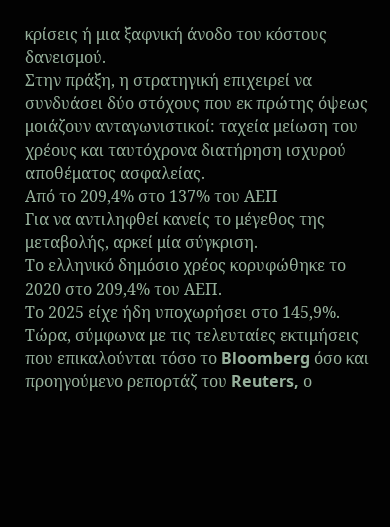κρίσεις ή μια ξαφνική άνοδο του κόστους δανεισμού.
Στην πράξη, η στρατηγική επιχειρεί να συνδυάσει δύο στόχους που εκ πρώτης όψεως μοιάζουν ανταγωνιστικοί: ταχεία μείωση του χρέους και ταυτόχρονα διατήρηση ισχυρού αποθέματος ασφαλείας.
Από το 209,4% στο 137% του ΑΕΠ
Για να αντιληφθεί κανείς το μέγεθος της μεταβολής, αρκεί μία σύγκριση.
Το ελληνικό δημόσιο χρέος κορυφώθηκε το 2020 στο 209,4% του ΑΕΠ.
Το 2025 είχε ήδη υποχωρήσει στο 145,9%.
Τώρα, σύμφωνα με τις τελευταίες εκτιμήσεις που επικαλούνται τόσο το Bloomberg όσο και προηγούμενο ρεπορτάζ του Reuters, ο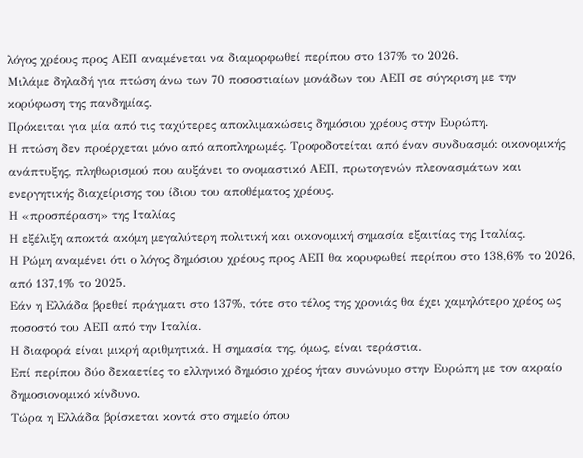λόγος χρέους προς ΑΕΠ αναμένεται να διαμορφωθεί περίπου στο 137% το 2026.
Μιλάμε δηλαδή για πτώση άνω των 70 ποσοστιαίων μονάδων του ΑΕΠ σε σύγκριση με την κορύφωση της πανδημίας.
Πρόκειται για μία από τις ταχύτερες αποκλιμακώσεις δημόσιου χρέους στην Ευρώπη.
Η πτώση δεν προέρχεται μόνο από αποπληρωμές. Τροφοδοτείται από έναν συνδυασμό: οικονομικής ανάπτυξης, πληθωρισμού που αυξάνει το ονομαστικό ΑΕΠ, πρωτογενών πλεονασμάτων και ενεργητικής διαχείρισης του ίδιου του αποθέματος χρέους.
Η «προσπέραση» της Ιταλίας
Η εξέλιξη αποκτά ακόμη μεγαλύτερη πολιτική και οικονομική σημασία εξαιτίας της Ιταλίας.
Η Ρώμη αναμένει ότι ο λόγος δημόσιου χρέους προς ΑΕΠ θα κορυφωθεί περίπου στο 138,6% το 2026, από 137,1% το 2025.
Εάν η Ελλάδα βρεθεί πράγματι στο 137%, τότε στο τέλος της χρονιάς θα έχει χαμηλότερο χρέος ως ποσοστό του ΑΕΠ από την Ιταλία.
Η διαφορά είναι μικρή αριθμητικά. Η σημασία της, όμως, είναι τεράστια.
Επί περίπου δύο δεκαετίες το ελληνικό δημόσιο χρέος ήταν συνώνυμο στην Ευρώπη με τον ακραίο δημοσιονομικό κίνδυνο.
Τώρα η Ελλάδα βρίσκεται κοντά στο σημείο όπου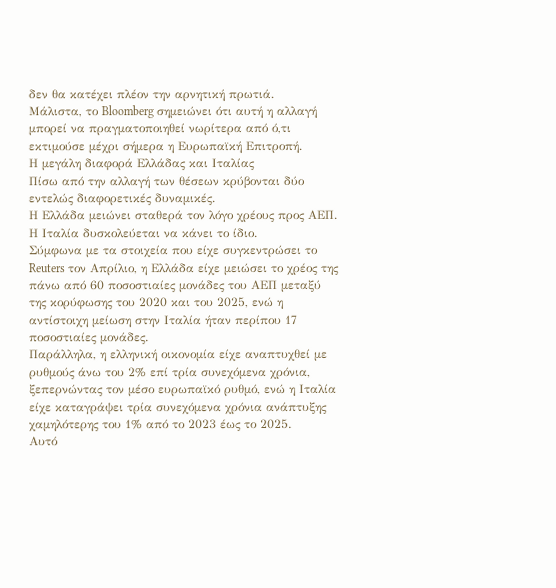δεν θα κατέχει πλέον την αρνητική πρωτιά.
Μάλιστα, το Bloomberg σημειώνει ότι αυτή η αλλαγή μπορεί να πραγματοποιηθεί νωρίτερα από ό,τι εκτιμούσε μέχρι σήμερα η Ευρωπαϊκή Επιτροπή.
Η μεγάλη διαφορά Ελλάδας και Ιταλίας
Πίσω από την αλλαγή των θέσεων κρύβονται δύο εντελώς διαφορετικές δυναμικές.
Η Ελλάδα μειώνει σταθερά τον λόγο χρέους προς ΑΕΠ.
Η Ιταλία δυσκολεύεται να κάνει το ίδιο.
Σύμφωνα με τα στοιχεία που είχε συγκεντρώσει το Reuters τον Απρίλιο, η Ελλάδα είχε μειώσει το χρέος της πάνω από 60 ποσοστιαίες μονάδες του ΑΕΠ μεταξύ της κορύφωσης του 2020 και του 2025, ενώ η αντίστοιχη μείωση στην Ιταλία ήταν περίπου 17 ποσοστιαίες μονάδες.
Παράλληλα, η ελληνική οικονομία είχε αναπτυχθεί με ρυθμούς άνω του 2% επί τρία συνεχόμενα χρόνια, ξεπερνώντας τον μέσο ευρωπαϊκό ρυθμό, ενώ η Ιταλία είχε καταγράψει τρία συνεχόμενα χρόνια ανάπτυξης χαμηλότερης του 1% από το 2023 έως το 2025.
Αυτό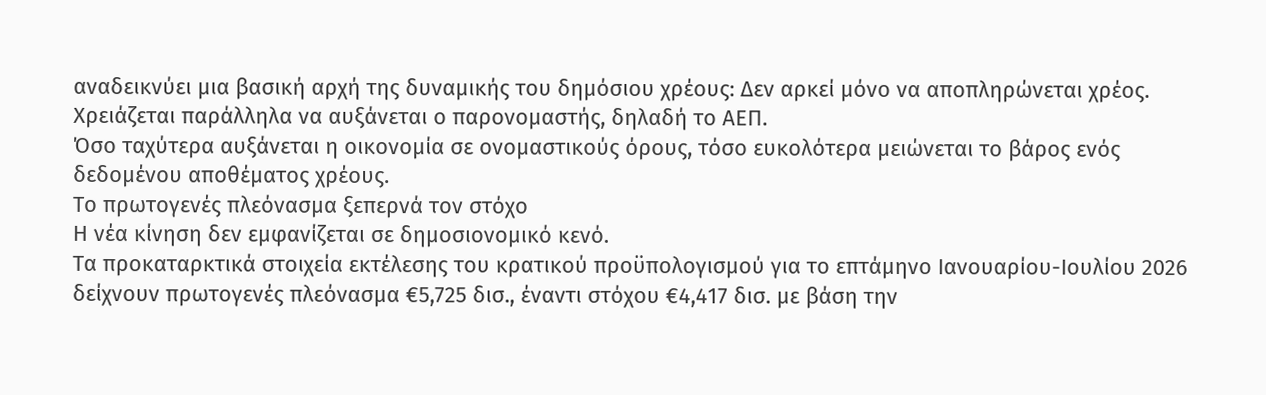αναδεικνύει μια βασική αρχή της δυναμικής του δημόσιου χρέους: Δεν αρκεί μόνο να αποπληρώνεται χρέος. Χρειάζεται παράλληλα να αυξάνεται ο παρονομαστής, δηλαδή το ΑΕΠ.
Όσο ταχύτερα αυξάνεται η οικονομία σε ονομαστικούς όρους, τόσο ευκολότερα μειώνεται το βάρος ενός δεδομένου αποθέματος χρέους.
Το πρωτογενές πλεόνασμα ξεπερνά τον στόχο
Η νέα κίνηση δεν εμφανίζεται σε δημοσιονομικό κενό.
Τα προκαταρκτικά στοιχεία εκτέλεσης του κρατικού προϋπολογισμού για το επτάμηνο Ιανουαρίου-Ιουλίου 2026 δείχνουν πρωτογενές πλεόνασμα €5,725 δισ., έναντι στόχου €4,417 δισ. με βάση την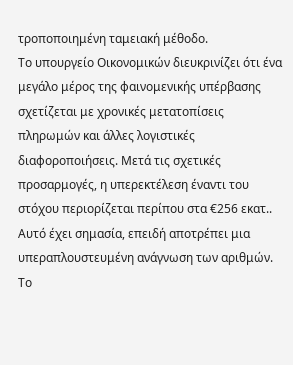τροποποιημένη ταμειακή μέθοδο.
Το υπουργείο Οικονομικών διευκρινίζει ότι ένα μεγάλο μέρος της φαινομενικής υπέρβασης σχετίζεται με χρονικές μετατοπίσεις πληρωμών και άλλες λογιστικές διαφοροποιήσεις. Μετά τις σχετικές προσαρμογές, η υπερεκτέλεση έναντι του στόχου περιορίζεται περίπου στα €256 εκατ..
Αυτό έχει σημασία, επειδή αποτρέπει μια υπεραπλουστευμένη ανάγνωση των αριθμών.
Το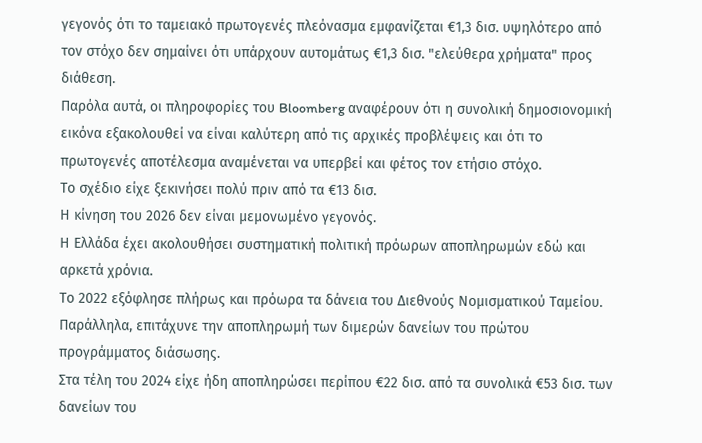γεγονός ότι το ταμειακό πρωτογενές πλεόνασμα εμφανίζεται €1,3 δισ. υψηλότερο από τον στόχο δεν σημαίνει ότι υπάρχουν αυτομάτως €1,3 δισ. "ελεύθερα χρήματα" προς διάθεση.
Παρόλα αυτά, οι πληροφορίες του Bloomberg αναφέρουν ότι η συνολική δημοσιονομική εικόνα εξακολουθεί να είναι καλύτερη από τις αρχικές προβλέψεις και ότι το πρωτογενές αποτέλεσμα αναμένεται να υπερβεί και φέτος τον ετήσιο στόχο.
Το σχέδιο είχε ξεκινήσει πολύ πριν από τα €13 δισ.
Η κίνηση του 2026 δεν είναι μεμονωμένο γεγονός.
Η Ελλάδα έχει ακολουθήσει συστηματική πολιτική πρόωρων αποπληρωμών εδώ και αρκετά χρόνια.
Το 2022 εξόφλησε πλήρως και πρόωρα τα δάνεια του Διεθνούς Νομισματικού Ταμείου.
Παράλληλα, επιτάχυνε την αποπληρωμή των διμερών δανείων του πρώτου προγράμματος διάσωσης.
Στα τέλη του 2024 είχε ήδη αποπληρώσει περίπου €22 δισ. από τα συνολικά €53 δισ. των δανείων του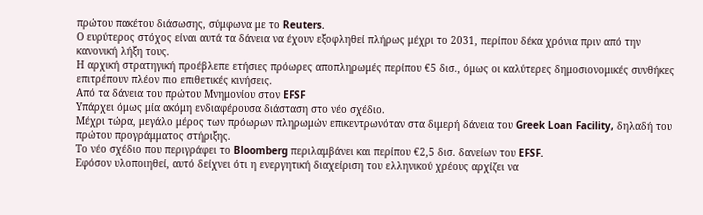πρώτου πακέτου διάσωσης, σύμφωνα με το Reuters.
Ο ευρύτερος στόχος είναι αυτά τα δάνεια να έχουν εξοφληθεί πλήρως μέχρι το 2031, περίπου δέκα χρόνια πριν από την κανονική λήξη τους.
Η αρχική στρατηγική προέβλεπε ετήσιες πρόωρες αποπληρωμές περίπου €5 δισ., όμως οι καλύτερες δημοσιονομικές συνθήκες επιτρέπουν πλέον πιο επιθετικές κινήσεις.
Από τα δάνεια του πρώτου Μνημονίου στον EFSF
Υπάρχει όμως μία ακόμη ενδιαφέρουσα διάσταση στο νέο σχέδιο.
Μέχρι τώρα, μεγάλο μέρος των πρόωρων πληρωμών επικεντρωνόταν στα διμερή δάνεια του Greek Loan Facility, δηλαδή του πρώτου προγράμματος στήριξης.
Το νέο σχέδιο που περιγράφει το Bloomberg περιλαμβάνει και περίπου €2,5 δισ. δανείων του EFSF.
Εφόσον υλοποιηθεί, αυτό δείχνει ότι η ενεργητική διαχείριση του ελληνικού χρέους αρχίζει να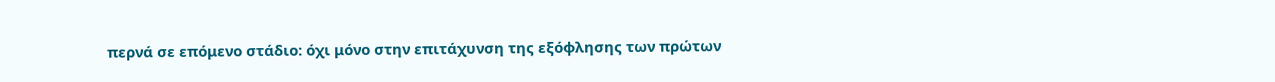περνά σε επόμενο στάδιο: όχι μόνο στην επιτάχυνση της εξόφλησης των πρώτων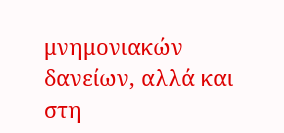μνημονιακών δανείων, αλλά και στη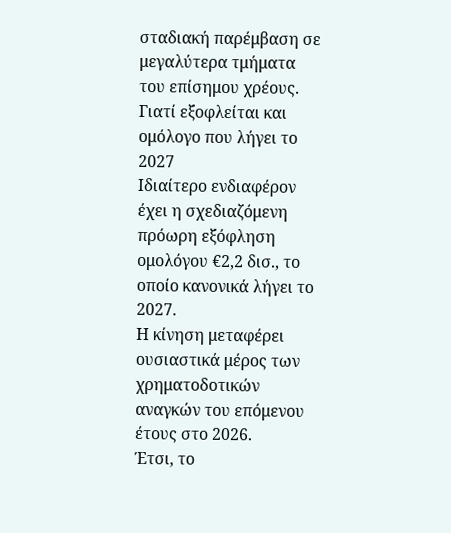σταδιακή παρέμβαση σε μεγαλύτερα τμήματα του επίσημου χρέους.
Γιατί εξοφλείται και ομόλογο που λήγει το 2027
Ιδιαίτερο ενδιαφέρον έχει η σχεδιαζόμενη πρόωρη εξόφληση ομολόγου €2,2 δισ., το οποίο κανονικά λήγει το 2027.
Η κίνηση μεταφέρει ουσιαστικά μέρος των χρηματοδοτικών αναγκών του επόμενου έτους στο 2026.
Έτσι, το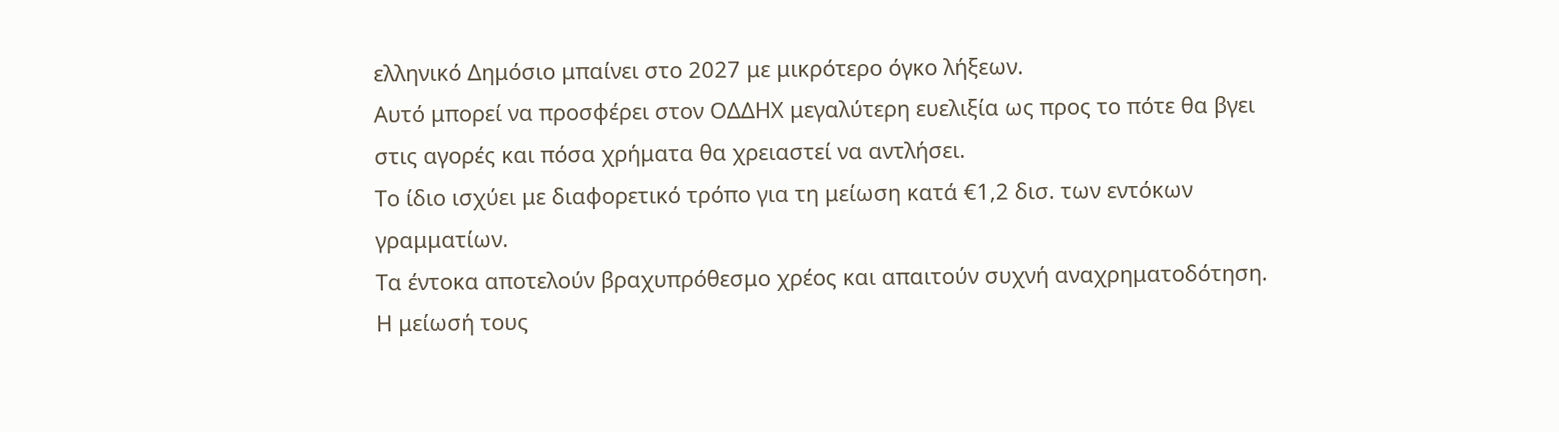ελληνικό Δημόσιο μπαίνει στο 2027 με μικρότερο όγκο λήξεων.
Αυτό μπορεί να προσφέρει στον ΟΔΔΗΧ μεγαλύτερη ευελιξία ως προς το πότε θα βγει στις αγορές και πόσα χρήματα θα χρειαστεί να αντλήσει.
Το ίδιο ισχύει με διαφορετικό τρόπο για τη μείωση κατά €1,2 δισ. των εντόκων γραμματίων.
Τα έντοκα αποτελούν βραχυπρόθεσμο χρέος και απαιτούν συχνή αναχρηματοδότηση. Η μείωσή τους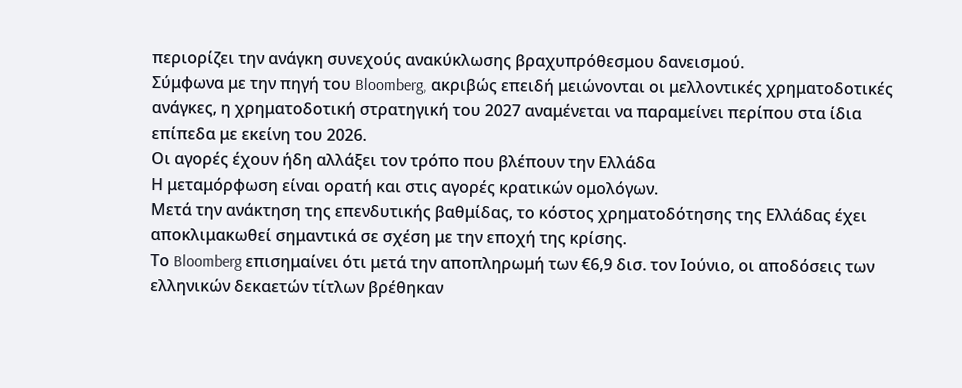περιορίζει την ανάγκη συνεχούς ανακύκλωσης βραχυπρόθεσμου δανεισμού.
Σύμφωνα με την πηγή του Bloomberg, ακριβώς επειδή μειώνονται οι μελλοντικές χρηματοδοτικές ανάγκες, η χρηματοδοτική στρατηγική του 2027 αναμένεται να παραμείνει περίπου στα ίδια επίπεδα με εκείνη του 2026.
Οι αγορές έχουν ήδη αλλάξει τον τρόπο που βλέπουν την Ελλάδα
Η μεταμόρφωση είναι ορατή και στις αγορές κρατικών ομολόγων.
Μετά την ανάκτηση της επενδυτικής βαθμίδας, το κόστος χρηματοδότησης της Ελλάδας έχει αποκλιμακωθεί σημαντικά σε σχέση με την εποχή της κρίσης.
Το Bloomberg επισημαίνει ότι μετά την αποπληρωμή των €6,9 δισ. τον Ιούνιο, οι αποδόσεις των ελληνικών δεκαετών τίτλων βρέθηκαν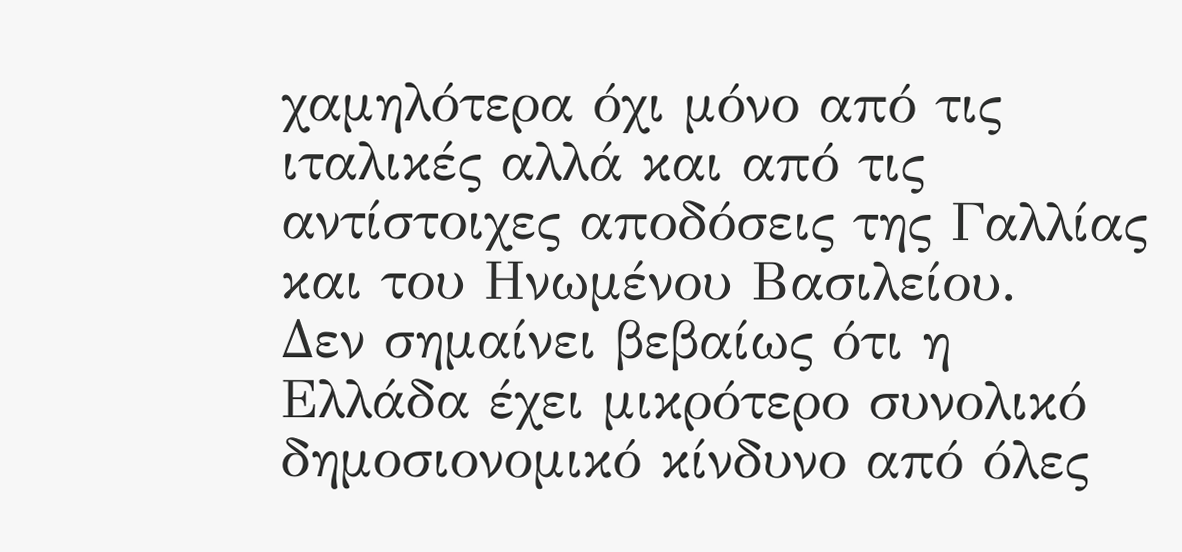χαμηλότερα όχι μόνο από τις ιταλικές αλλά και από τις αντίστοιχες αποδόσεις της Γαλλίας και του Ηνωμένου Βασιλείου.
Δεν σημαίνει βεβαίως ότι η Ελλάδα έχει μικρότερο συνολικό δημοσιονομικό κίνδυνο από όλες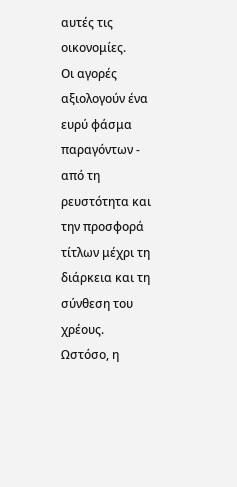αυτές τις οικονομίες.
Οι αγορές αξιολογούν ένα ευρύ φάσμα παραγόντων - από τη ρευστότητα και την προσφορά τίτλων μέχρι τη διάρκεια και τη σύνθεση του χρέους.
Ωστόσο, η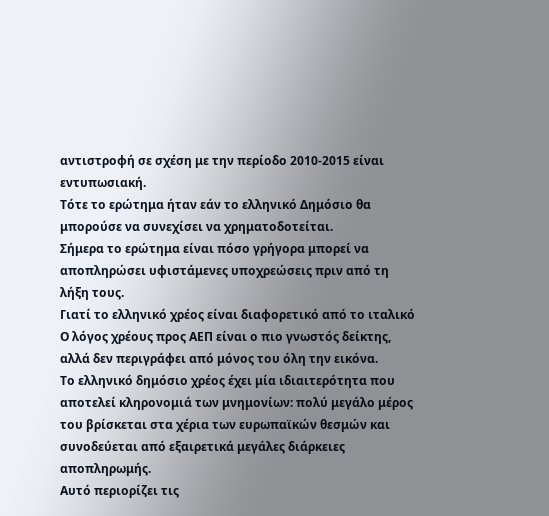αντιστροφή σε σχέση με την περίοδο 2010-2015 είναι εντυπωσιακή.
Τότε το ερώτημα ήταν εάν το ελληνικό Δημόσιο θα μπορούσε να συνεχίσει να χρηματοδοτείται.
Σήμερα το ερώτημα είναι πόσο γρήγορα μπορεί να αποπληρώσει υφιστάμενες υποχρεώσεις πριν από τη λήξη τους.
Γιατί το ελληνικό χρέος είναι διαφορετικό από το ιταλικό
Ο λόγος χρέους προς ΑΕΠ είναι ο πιο γνωστός δείκτης, αλλά δεν περιγράφει από μόνος του όλη την εικόνα.
Το ελληνικό δημόσιο χρέος έχει μία ιδιαιτερότητα που αποτελεί κληρονομιά των μνημονίων: πολύ μεγάλο μέρος του βρίσκεται στα χέρια των ευρωπαϊκών θεσμών και συνοδεύεται από εξαιρετικά μεγάλες διάρκειες αποπληρωμής.
Αυτό περιορίζει τις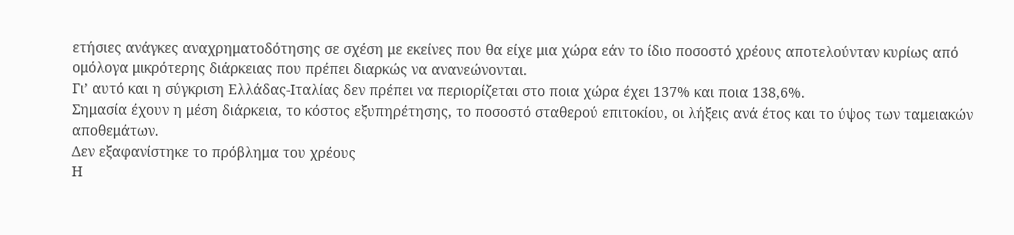ετήσιες ανάγκες αναχρηματοδότησης σε σχέση με εκείνες που θα είχε μια χώρα εάν το ίδιο ποσοστό χρέους αποτελούνταν κυρίως από ομόλογα μικρότερης διάρκειας που πρέπει διαρκώς να ανανεώνονται.
Γι’ αυτό και η σύγκριση Ελλάδας-Ιταλίας δεν πρέπει να περιορίζεται στο ποια χώρα έχει 137% και ποια 138,6%.
Σημασία έχουν η μέση διάρκεια, το κόστος εξυπηρέτησης, το ποσοστό σταθερού επιτοκίου, οι λήξεις ανά έτος και το ύψος των ταμειακών αποθεμάτων.
Δεν εξαφανίστηκε το πρόβλημα του χρέους
Η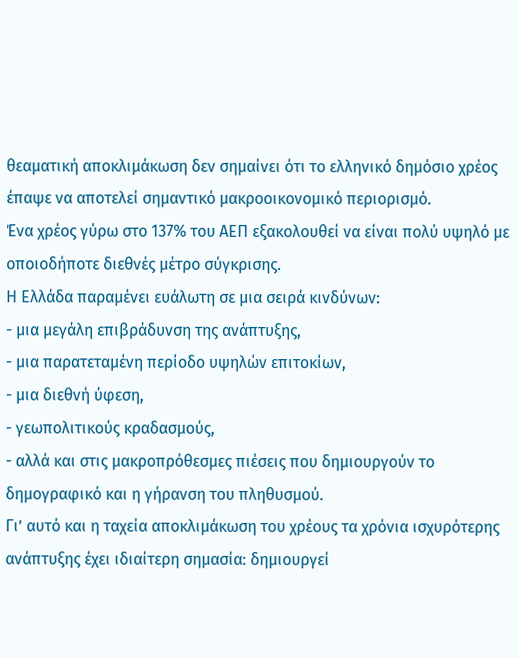θεαματική αποκλιμάκωση δεν σημαίνει ότι το ελληνικό δημόσιο χρέος έπαψε να αποτελεί σημαντικό μακροοικονομικό περιορισμό.
Ένα χρέος γύρω στο 137% του ΑΕΠ εξακολουθεί να είναι πολύ υψηλό με οποιοδήποτε διεθνές μέτρο σύγκρισης.
Η Ελλάδα παραμένει ευάλωτη σε μια σειρά κινδύνων:
- μια μεγάλη επιβράδυνση της ανάπτυξης,
- μια παρατεταμένη περίοδο υψηλών επιτοκίων,
- μια διεθνή ύφεση,
- γεωπολιτικούς κραδασμούς,
- αλλά και στις μακροπρόθεσμες πιέσεις που δημιουργούν το δημογραφικό και η γήρανση του πληθυσμού.
Γι’ αυτό και η ταχεία αποκλιμάκωση του χρέους τα χρόνια ισχυρότερης ανάπτυξης έχει ιδιαίτερη σημασία: δημιουργεί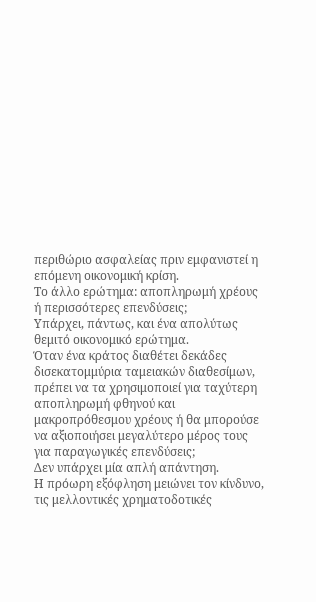περιθώριο ασφαλείας πριν εμφανιστεί η επόμενη οικονομική κρίση.
Το άλλο ερώτημα: αποπληρωμή χρέους ή περισσότερες επενδύσεις;
Υπάρχει, πάντως, και ένα απολύτως θεμιτό οικονομικό ερώτημα.
Όταν ένα κράτος διαθέτει δεκάδες δισεκατομμύρια ταμειακών διαθεσίμων, πρέπει να τα χρησιμοποιεί για ταχύτερη αποπληρωμή φθηνού και μακροπρόθεσμου χρέους ή θα μπορούσε να αξιοποιήσει μεγαλύτερο μέρος τους για παραγωγικές επενδύσεις;
Δεν υπάρχει μία απλή απάντηση.
Η πρόωρη εξόφληση μειώνει τον κίνδυνο, τις μελλοντικές χρηματοδοτικές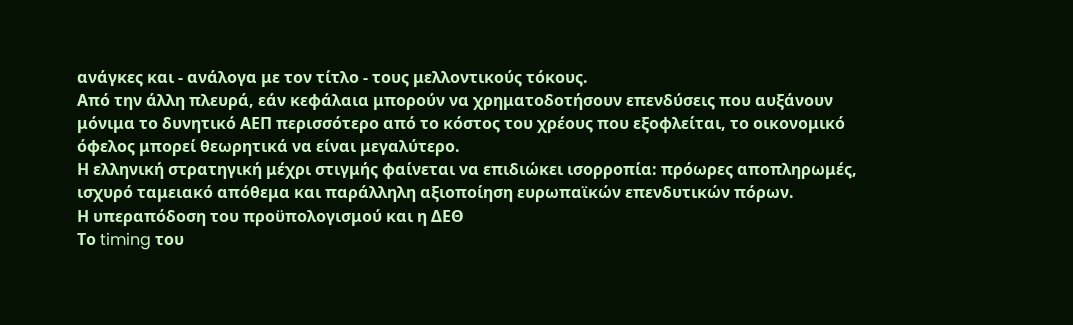ανάγκες και - ανάλογα με τον τίτλο - τους μελλοντικούς τόκους.
Από την άλλη πλευρά, εάν κεφάλαια μπορούν να χρηματοδοτήσουν επενδύσεις που αυξάνουν μόνιμα το δυνητικό ΑΕΠ περισσότερο από το κόστος του χρέους που εξοφλείται, το οικονομικό όφελος μπορεί θεωρητικά να είναι μεγαλύτερο.
Η ελληνική στρατηγική μέχρι στιγμής φαίνεται να επιδιώκει ισορροπία: πρόωρες αποπληρωμές, ισχυρό ταμειακό απόθεμα και παράλληλη αξιοποίηση ευρωπαϊκών επενδυτικών πόρων.
Η υπεραπόδοση του προϋπολογισμού και η ΔΕΘ
Το timing του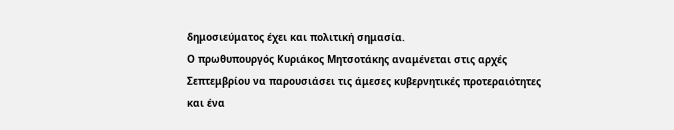δημοσιεύματος έχει και πολιτική σημασία.
Ο πρωθυπουργός Κυριάκος Μητσοτάκης αναμένεται στις αρχές Σεπτεμβρίου να παρουσιάσει τις άμεσες κυβερνητικές προτεραιότητες και ένα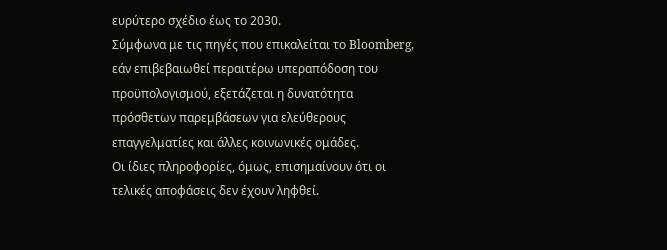ευρύτερο σχέδιο έως το 2030.
Σύμφωνα με τις πηγές που επικαλείται το Bloomberg, εάν επιβεβαιωθεί περαιτέρω υπεραπόδοση του προϋπολογισμού, εξετάζεται η δυνατότητα πρόσθετων παρεμβάσεων για ελεύθερους επαγγελματίες και άλλες κοινωνικές ομάδες.
Οι ίδιες πληροφορίες, όμως, επισημαίνουν ότι οι τελικές αποφάσεις δεν έχουν ληφθεί.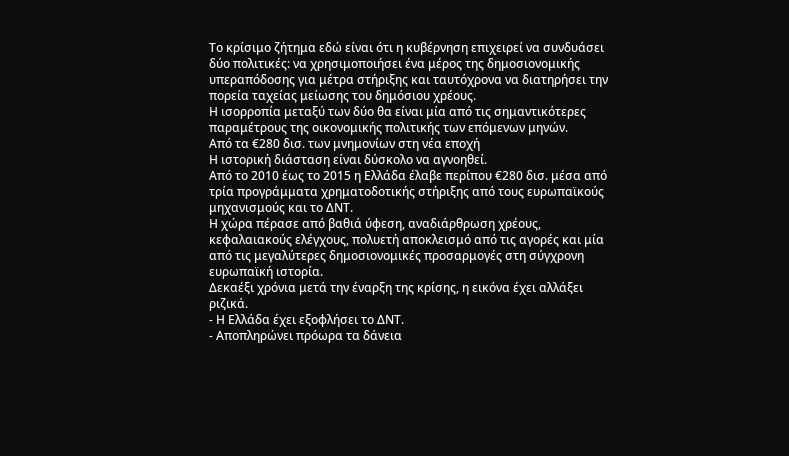Το κρίσιμο ζήτημα εδώ είναι ότι η κυβέρνηση επιχειρεί να συνδυάσει δύο πολιτικές: να χρησιμοποιήσει ένα μέρος της δημοσιονομικής υπεραπόδοσης για μέτρα στήριξης και ταυτόχρονα να διατηρήσει την πορεία ταχείας μείωσης του δημόσιου χρέους.
Η ισορροπία μεταξύ των δύο θα είναι μία από τις σημαντικότερες παραμέτρους της οικονομικής πολιτικής των επόμενων μηνών.
Από τα €280 δισ. των μνημονίων στη νέα εποχή
Η ιστορική διάσταση είναι δύσκολο να αγνοηθεί.
Από το 2010 έως το 2015 η Ελλάδα έλαβε περίπου €280 δισ. μέσα από τρία προγράμματα χρηματοδοτικής στήριξης από τους ευρωπαϊκούς μηχανισμούς και το ΔΝΤ.
Η χώρα πέρασε από βαθιά ύφεση, αναδιάρθρωση χρέους, κεφαλαιακούς ελέγχους, πολυετή αποκλεισμό από τις αγορές και μία από τις μεγαλύτερες δημοσιονομικές προσαρμογές στη σύγχρονη ευρωπαϊκή ιστορία.
Δεκαέξι χρόνια μετά την έναρξη της κρίσης, η εικόνα έχει αλλάξει ριζικά.
- Η Ελλάδα έχει εξοφλήσει το ΔΝΤ.
- Αποπληρώνει πρόωρα τα δάνεια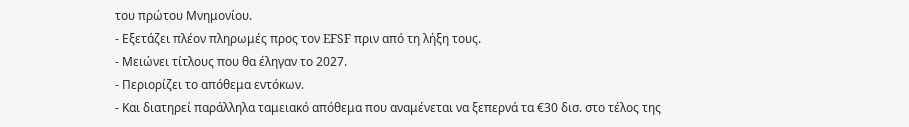του πρώτου Μνημονίου.
- Εξετάζει πλέον πληρωμές προς τον EFSF πριν από τη λήξη τους.
- Μειώνει τίτλους που θα έληγαν το 2027.
- Περιορίζει το απόθεμα εντόκων.
- Και διατηρεί παράλληλα ταμειακό απόθεμα που αναμένεται να ξεπερνά τα €30 δισ. στο τέλος της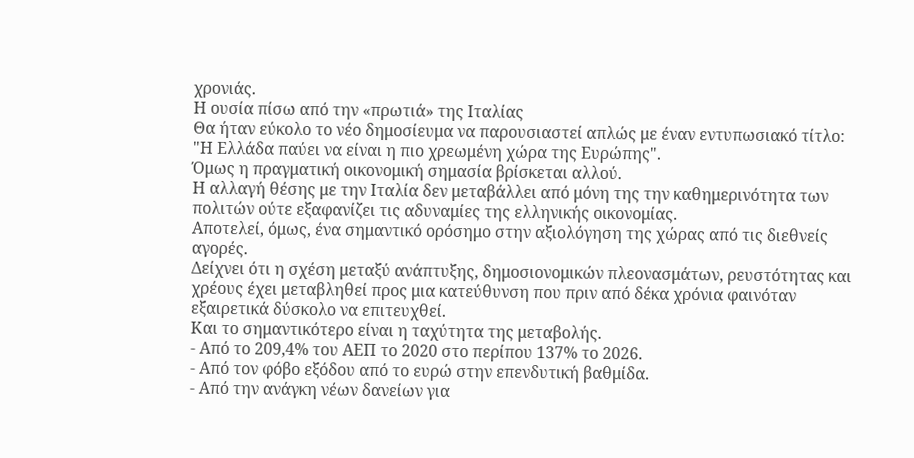χρονιάς.
Η ουσία πίσω από την «πρωτιά» της Ιταλίας
Θα ήταν εύκολο το νέο δημοσίευμα να παρουσιαστεί απλώς με έναν εντυπωσιακό τίτλο: "Η Ελλάδα παύει να είναι η πιο χρεωμένη χώρα της Ευρώπης".
Όμως η πραγματική οικονομική σημασία βρίσκεται αλλού.
Η αλλαγή θέσης με την Ιταλία δεν μεταβάλλει από μόνη της την καθημερινότητα των πολιτών ούτε εξαφανίζει τις αδυναμίες της ελληνικής οικονομίας.
Αποτελεί, όμως, ένα σημαντικό ορόσημο στην αξιολόγηση της χώρας από τις διεθνείς αγορές.
Δείχνει ότι η σχέση μεταξύ ανάπτυξης, δημοσιονομικών πλεονασμάτων, ρευστότητας και χρέους έχει μεταβληθεί προς μια κατεύθυνση που πριν από δέκα χρόνια φαινόταν εξαιρετικά δύσκολο να επιτευχθεί.
Και το σημαντικότερο είναι η ταχύτητα της μεταβολής.
- Από το 209,4% του ΑΕΠ το 2020 στο περίπου 137% το 2026.
- Από τον φόβο εξόδου από το ευρώ στην επενδυτική βαθμίδα.
- Από την ανάγκη νέων δανείων για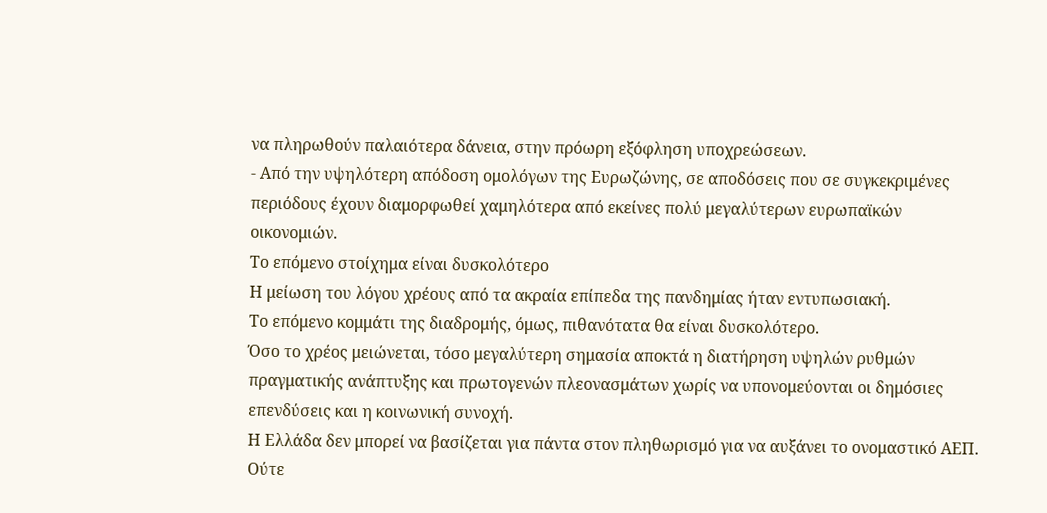να πληρωθούν παλαιότερα δάνεια, στην πρόωρη εξόφληση υποχρεώσεων.
- Από την υψηλότερη απόδοση ομολόγων της Ευρωζώνης, σε αποδόσεις που σε συγκεκριμένες περιόδους έχουν διαμορφωθεί χαμηλότερα από εκείνες πολύ μεγαλύτερων ευρωπαϊκών οικονομιών.
Το επόμενο στοίχημα είναι δυσκολότερο
Η μείωση του λόγου χρέους από τα ακραία επίπεδα της πανδημίας ήταν εντυπωσιακή.
Το επόμενο κομμάτι της διαδρομής, όμως, πιθανότατα θα είναι δυσκολότερο.
Όσο το χρέος μειώνεται, τόσο μεγαλύτερη σημασία αποκτά η διατήρηση υψηλών ρυθμών πραγματικής ανάπτυξης και πρωτογενών πλεονασμάτων χωρίς να υπονομεύονται οι δημόσιες επενδύσεις και η κοινωνική συνοχή.
Η Ελλάδα δεν μπορεί να βασίζεται για πάντα στον πληθωρισμό για να αυξάνει το ονομαστικό ΑΕΠ.
Ούτε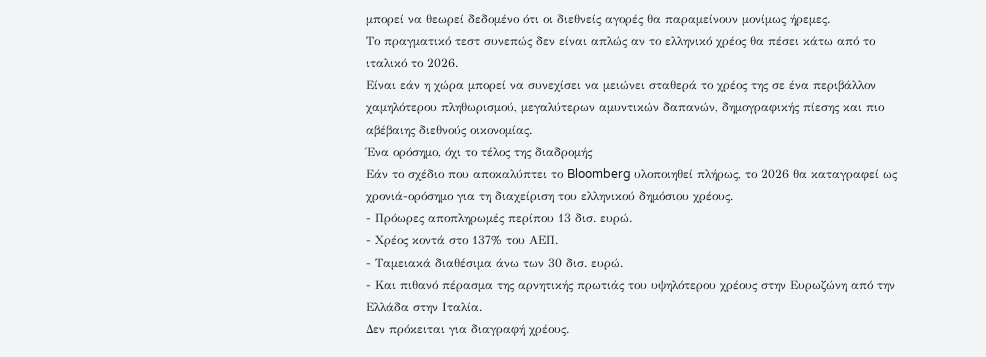μπορεί να θεωρεί δεδομένο ότι οι διεθνείς αγορές θα παραμείνουν μονίμως ήρεμες.
Το πραγματικό τεστ συνεπώς δεν είναι απλώς αν το ελληνικό χρέος θα πέσει κάτω από το ιταλικό το 2026.
Είναι εάν η χώρα μπορεί να συνεχίσει να μειώνει σταθερά το χρέος της σε ένα περιβάλλον χαμηλότερου πληθωρισμού, μεγαλύτερων αμυντικών δαπανών, δημογραφικής πίεσης και πιο αβέβαιης διεθνούς οικονομίας.
Ένα ορόσημο, όχι το τέλος της διαδρομής
Εάν το σχέδιο που αποκαλύπτει το Bloomberg υλοποιηθεί πλήρως, το 2026 θα καταγραφεί ως χρονιά-ορόσημο για τη διαχείριση του ελληνικού δημόσιου χρέους.
- Πρόωρες αποπληρωμές περίπου 13 δισ. ευρώ.
- Χρέος κοντά στο 137% του ΑΕΠ.
- Ταμειακά διαθέσιμα άνω των 30 δισ. ευρώ.
- Και πιθανό πέρασμα της αρνητικής πρωτιάς του υψηλότερου χρέους στην Ευρωζώνη από την Ελλάδα στην Ιταλία.
Δεν πρόκειται για διαγραφή χρέους.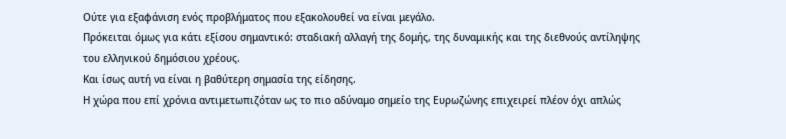Ούτε για εξαφάνιση ενός προβλήματος που εξακολουθεί να είναι μεγάλο.
Πρόκειται όμως για κάτι εξίσου σημαντικό: σταδιακή αλλαγή της δομής, της δυναμικής και της διεθνούς αντίληψης του ελληνικού δημόσιου χρέους.
Και ίσως αυτή να είναι η βαθύτερη σημασία της είδησης.
Η χώρα που επί χρόνια αντιμετωπιζόταν ως το πιο αδύναμο σημείο της Ευρωζώνης επιχειρεί πλέον όχι απλώς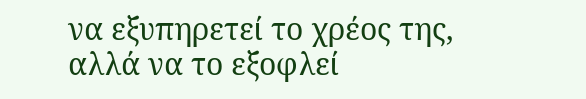να εξυπηρετεί το χρέος της, αλλά να το εξοφλεί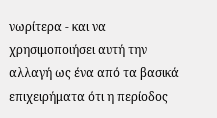νωρίτερα - και να χρησιμοποιήσει αυτή την αλλαγή ως ένα από τα βασικά επιχειρήματα ότι η περίοδος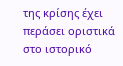της κρίσης έχει περάσει οριστικά στο ιστορικό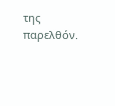της παρελθόν.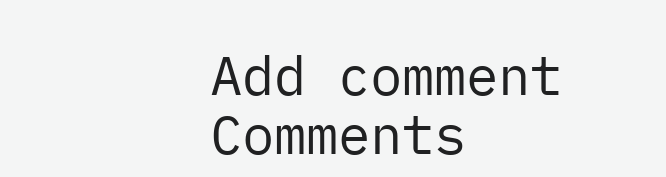Add comment
Comments